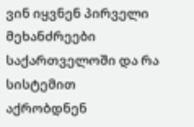ვინ იყვნენ პირველი მეხანძრეები საქართველოში და რა სისტემით აქრობდნენ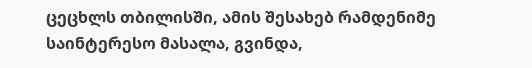ცეცხლს თბილისში, ამის შესახებ რამდენიმე საინტერესო მასალა, გვინდა,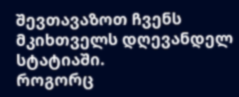შევთავაზოთ ჩვენს მკიხთველს დღევანდელ სტატიაში.
როგორც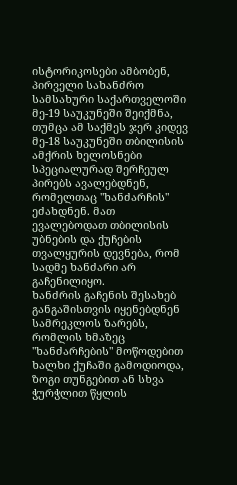ისტორიკოსები ამბობენ, პირველი სახანძრო სამსახური საქართველოში მე-19 საუკუნეში შეიქმნა, თუმცა ამ საქმეს ჯერ კიდევ მე-18 საუკუნეში თბილისის ამქრის ხელოსნები სპეციალურად შერჩეულ პირებს ავალებდნენ, რომელთაც "ხანძარჩის" ეძახდნენ. მათ ევალებოდათ თბილისის უბნების და ქუჩების თვალყურის დევნება, რომ სადმე ხანძარი არ გაჩენილიყო.
ხანძრის გაჩენის შესახებ განგაშისთვის იყენებდნენ სამრეკლოს ზარებს, რომლის ხმაზეც "ხანძარჩების" მოწოდებით ხალხი ქუჩაში გამოდიოდა, ზოგი თუნგებით ან სხვა ჭურჭლით წყლის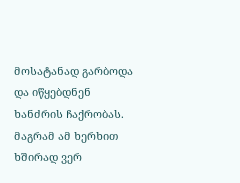მოსატანად გარბოდა და იწყებდნენ ხანძრის ჩაქრობას.
მაგრამ ამ ხერხით ხშირად ვერ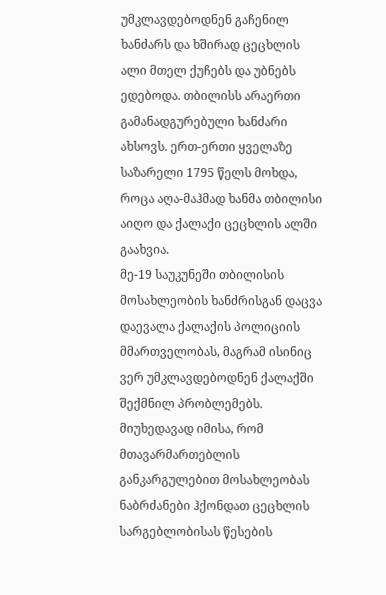უმკლავდებოდნენ გაჩენილ ხანძარს და ხშირად ცეცხლის ალი მთელ ქუჩებს და უბნებს ედებოდა. თბილისს არაერთი გამანადგურებული ხანძარი ახსოვს. ერთ-ერთი ყველაზე საზარელი 1795 წელს მოხდა, როცა აღა-მაჰმად ხანმა თბილისი აიღო და ქალაქი ცეცხლის ალში გაახვია.
მე-19 საუკუნეში თბილისის მოსახლეობის ხანძრისგან დაცვა დაევალა ქალაქის პოლიციის მმართველობას, მაგრამ ისინიც ვერ უმკლავდებოდნენ ქალაქში შექმნილ პრობლემებს. მიუხედავად იმისა, რომ მთავარმართებლის განკარგულებით მოსახლეობას ნაბრძანები ჰქონდათ ცეცხლის სარგებლობისას წესების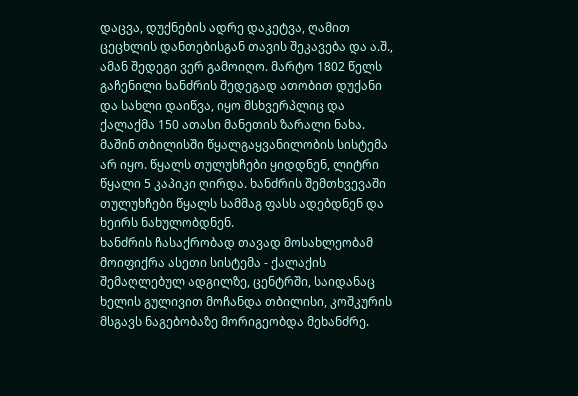დაცვა, დუქნების ადრე დაკეტვა, ღამით ცეცხლის დანთებისგან თავის შეკავება და ა.შ., ამან შედეგი ვერ გამოიღო. მარტო 1802 წელს გაჩენილი ხანძრის შედეგად ათობით დუქანი და სახლი დაიწვა, იყო მსხვერპლიც და ქალაქმა 150 ათასი მანეთის ზარალი ნახა.
მაშინ თბილისში წყალგაყვანილობის სისტემა არ იყო. წყალს თულუხჩები ყიდდნენ, ლიტრი წყალი 5 კაპიკი ღირდა. ხანძრის შემთხვევაში თულუხჩები წყალს სამმაგ ფასს ადებდნენ და ხეირს ნახულობდნენ.
ხანძრის ჩასაქრობად თავად მოსახლეობამ მოიფიქრა ასეთი სისტემა - ქალაქის შემაღლებულ ადგილზე, ცენტრში, საიდანაც ხელის გულივით მოჩანდა თბილისი, კოშკურის მსგავს ნაგებობაზე მორიგეობდა მეხანძრე.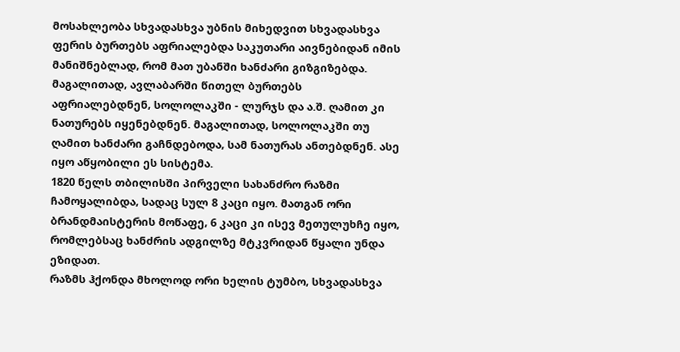მოსახლეობა სხვადასხვა უბნის მიხედვით სხვადასხვა ფერის ბურთებს აფრიალებდა საკუთარი აივნებიდან იმის მანიშნებლად, რომ მათ უბანში ხანძარი გიზგიზებდა.
მაგალითად, ავლაბარში წითელ ბურთებს აფრიალებდნენ, სოლოლაკში - ლურჯს და ა.შ. ღამით კი ნათურებს იყენებდნენ. მაგალითად, სოლოლაკში თუ ღამით ხანძარი გაჩნდებოდა, სამ ნათურას ანთებდნენ. ასე იყო აწყობილი ეს სისტემა.
1820 წელს თბილისში პირველი სახანძრო რაზმი ჩამოყალიბდა, სადაც სულ 8 კაცი იყო. მათგან ორი ბრანდმაისტერის მოწაფე, 6 კაცი კი ისევ მეთულუხჩე იყო, რომლებსაც ხანძრის ადგილზე მტკვრიდან წყალი უნდა ეზიდათ.
რაზმს ჰქონდა მხოლოდ ორი ხელის ტუმბო, სხვადასხვა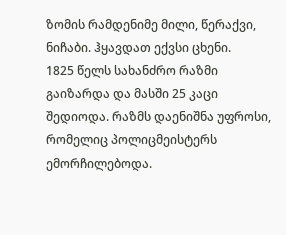ზომის რამდენიმე მილი, წერაქვი, ნიჩაბი. ჰყავდათ ექვსი ცხენი.
1825 წელს სახანძრო რაზმი გაიზარდა და მასში 25 კაცი შედიოდა. რაზმს დაენიშნა უფროსი, რომელიც პოლიცმეისტერს ემორჩილებოდა.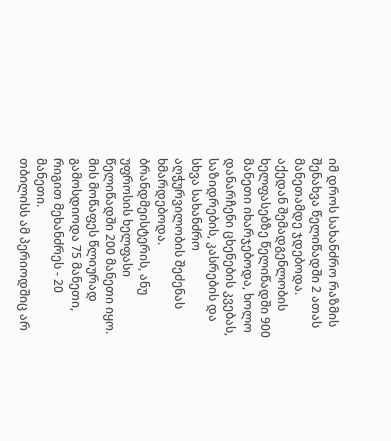იმ დროს სახანძრო რაზმის შენახვა წელიწადში 2 ათას მანეთამდე ჯდებოდა. აქედან შემადგენლობის ხელფასებზე წელიწადში 900 მანეთი იხარჯებოდა, ხოლო დანარჩენი ცხენების კვებას, საზიდრების, კასრების და სხვა სახანძრო აღჭურვილობის შეძენას ხმარდებოდა.
ბრანდმეისტერის, ანუ უფროსის ხელფასი წელიწადში 200 მანეთი იყო. მის მოწაფეს წლიურად გამოსდიოდა 75 მანეთი, რიგით მეხანძრეს - 20 მანეთი.
თბილისს ამ პერიოდშიც არ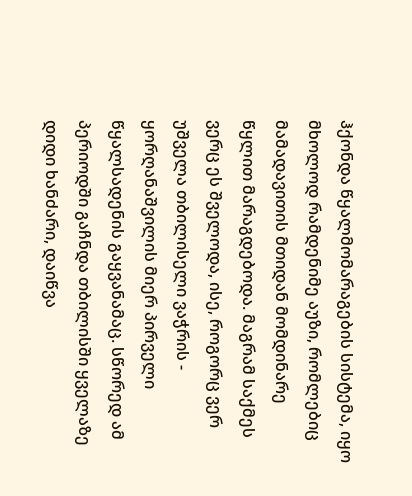ჰქონდა წყალმომარაგების სისტემა, იყო მხოლოდ რამდენიმე აუზი, რომლებიც მამადავითის მთიდან მომდინარე წყლით მარაგდებოდა. მაგრამ საქმეს ვერც ეს შველოდა, ისე, როგორც ვერ უშველა თბილისელი ვაჭრის - ყორღანაშვილის მიერ პირველი წყალსადენის გაყვანამაც. სწორედ ამ პერიოდში გაჩნდა თბილისში ყველაზე დიდი ხანძარი, დაიწვა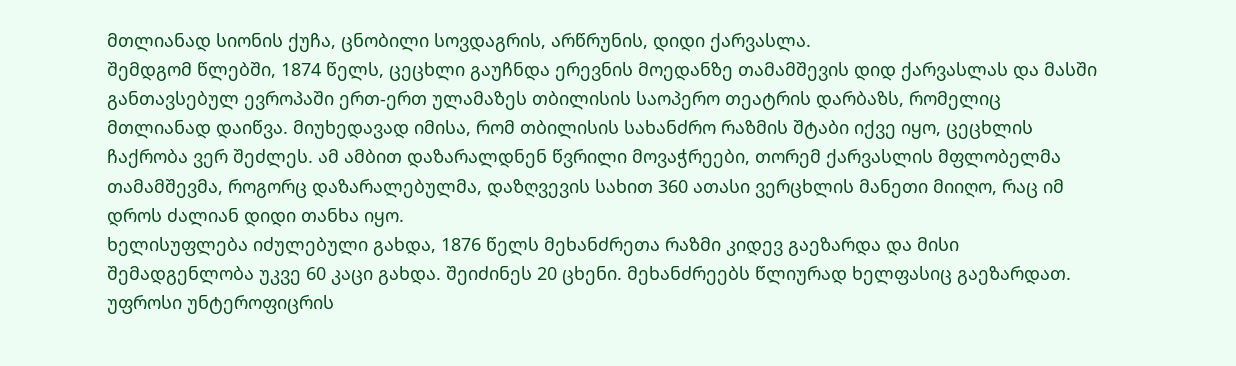მთლიანად სიონის ქუჩა, ცნობილი სოვდაგრის, არწრუნის, დიდი ქარვასლა.
შემდგომ წლებში, 1874 წელს, ცეცხლი გაუჩნდა ერევნის მოედანზე თამამშევის დიდ ქარვასლას და მასში განთავსებულ ევროპაში ერთ-ერთ ულამაზეს თბილისის საოპერო თეატრის დარბაზს, რომელიც მთლიანად დაიწვა. მიუხედავად იმისა, რომ თბილისის სახანძრო რაზმის შტაბი იქვე იყო, ცეცხლის ჩაქრობა ვერ შეძლეს. ამ ამბით დაზარალდნენ წვრილი მოვაჭრეები, თორემ ქარვასლის მფლობელმა თამამშევმა, როგორც დაზარალებულმა, დაზღვევის სახით 360 ათასი ვერცხლის მანეთი მიიღო, რაც იმ დროს ძალიან დიდი თანხა იყო.
ხელისუფლება იძულებული გახდა, 1876 წელს მეხანძრეთა რაზმი კიდევ გაეზარდა და მისი შემადგენლობა უკვე 60 კაცი გახდა. შეიძინეს 20 ცხენი. მეხანძრეებს წლიურად ხელფასიც გაეზარდათ. უფროსი უნტეროფიცრის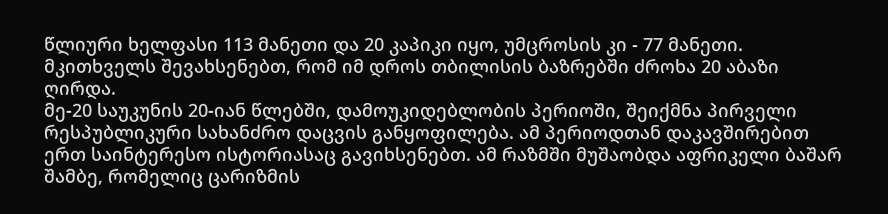წლიური ხელფასი 113 მანეთი და 20 კაპიკი იყო, უმცროსის კი - 77 მანეთი.
მკითხველს შევახსენებთ, რომ იმ დროს თბილისის ბაზრებში ძროხა 20 აბაზი ღირდა.
მე-20 საუკუნის 20-იან წლებში, დამოუკიდებლობის პერიოში, შეიქმნა პირველი რესპუბლიკური სახანძრო დაცვის განყოფილება. ამ პერიოდთან დაკავშირებით ერთ საინტერესო ისტორიასაც გავიხსენებთ. ამ რაზმში მუშაობდა აფრიკელი ბაშარ შამბე, რომელიც ცარიზმის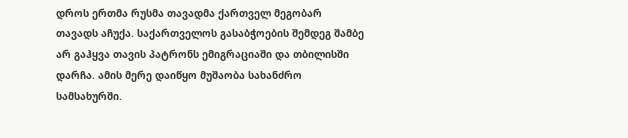დროს ერთმა რუსმა თავადმა ქართველ მეგობარ თავადს აჩუქა. საქართველოს გასაბჭოების შემდეგ შამბე არ გაჰყვა თავის პატრონს ემიგრაციაში და თბილისში დარჩა. ამის მერე დაიწყო მუშაობა სახანძრო სამსახურში.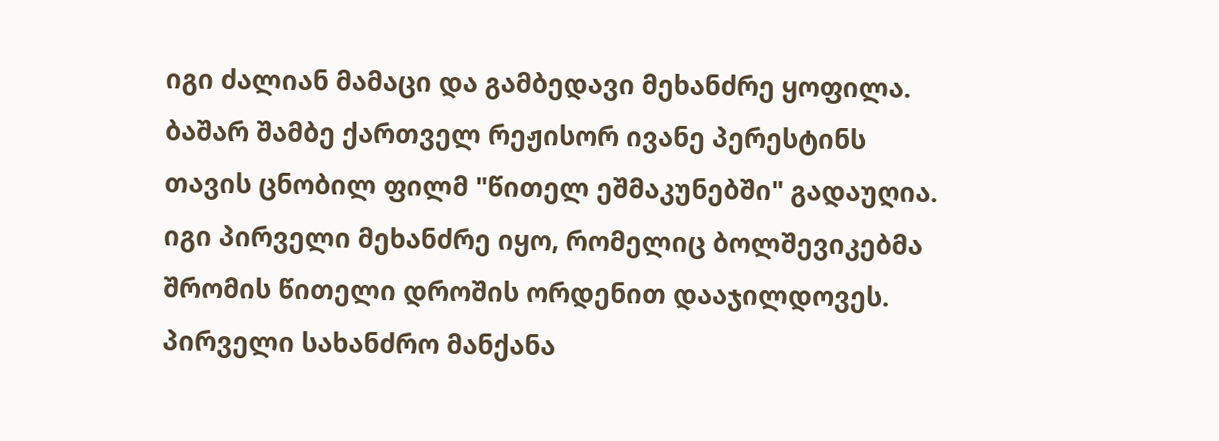იგი ძალიან მამაცი და გამბედავი მეხანძრე ყოფილა. ბაშარ შამბე ქართველ რეჟისორ ივანე პერესტინს თავის ცნობილ ფილმ "წითელ ეშმაკუნებში" გადაუღია. იგი პირველი მეხანძრე იყო, რომელიც ბოლშევიკებმა შრომის წითელი დროშის ორდენით დააჯილდოვეს.
პირველი სახანძრო მანქანა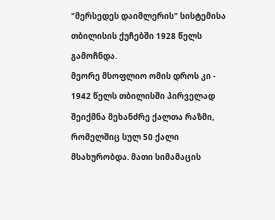"მერსედეს დაიმლერის" სისტემისა თბილისის ქუჩებში 1928 წელს გამოჩნდა.
მეორე მსოფლიო ომის დროს კი - 1942 წელს თბილისში პირველად შეიქმნა მეხანძრე ქალთა რაზმი, რომელშიც სულ 50 ქალი მსახურობდა. მათი სიმამაცის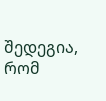შედეგია, რომ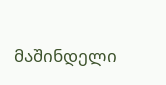მაშინდელი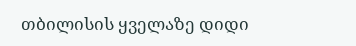თბილისის ყველაზე დიდი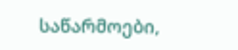საწარმოები,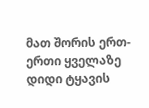მათ შორის ერთ-ერთი ყველაზე დიდი ტყავის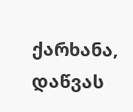ქარხანა, დაწვას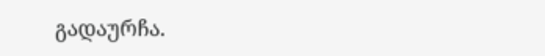გადაურჩა.